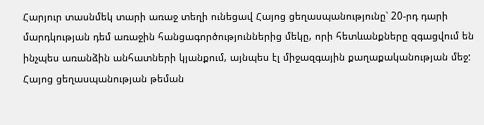Հարյուր տասնմեկ տարի առաջ տեղի ունեցավ Հայոց ցեղասպանությունը՝ 20-րդ դարի մարդկության դեմ առաջին հանցագործություններից մեկը, որի հետևանքները զգացվում են ինչպես առանձին անհատների կյանքում, այնպես էլ միջազգային քաղաքականության մեջ:
Հայոց ցեղասպանության թեման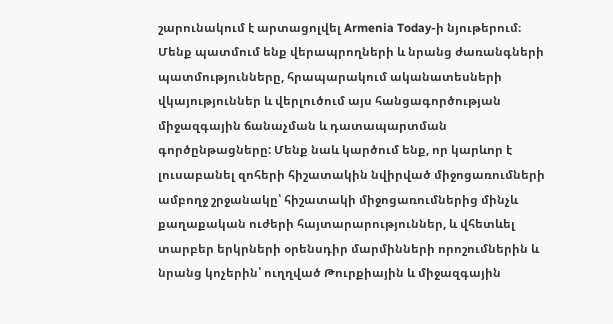շարունակում է արտացոլվել Armenia Today-ի նյութերում։ Մենք պատմում ենք վերապրողների և նրանց ժառանգների պատմությունները, հրապարակում ականատեսների վկայություններ և վերլուծում այս հանցագործության միջազգային ճանաչման և դատապարտման գործընթացները: Մենք նաև կարծում ենք, որ կարևոր է լուսաբանել զոհերի հիշատակին նվիրված միջոցառումների ամբողջ շրջանակը՝ հիշատակի միջոցառումներից մինչև քաղաքական ուժերի հայտարարություններ, և վհետևել տարբեր երկրների օրենսդիր մարմինների որոշումներին և նրանց կոչերին՝ ուղղված Թուրքիային և միջազգային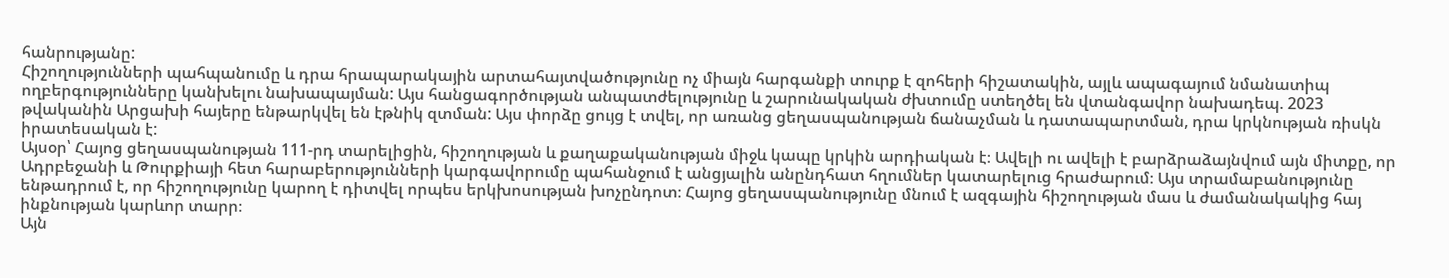հանրությանը:
Հիշողությունների պահպանումը և դրա հրապարակային արտահայտվածությունը ոչ միայն հարգանքի տուրք է զոհերի հիշատակին, այլև ապագայում նմանատիպ ողբերգությունները կանխելու նախապայման: Այս հանցագործության անպատժելությունը և շարունակական ժխտումը ստեղծել են վտանգավոր նախադեպ. 2023 թվականին Արցախի հայերը ենթարկվել են էթնիկ զտման: Այս փորձը ցույց է տվել, որ առանց ցեղասպանության ճանաչման և դատապարտման, դրա կրկնության ռիսկն իրատեսական է:
Այսօր՝ Հայոց ցեղասպանության 111-րդ տարելիցին, հիշողության և քաղաքականության միջև կապը կրկին արդիական է։ Ավելի ու ավելի է բարձրաձայնվում այն միտքը, որ Ադրբեջանի և Թուրքիայի հետ հարաբերությունների կարգավորումը պահանջում է անցյալին անընդհատ հղումներ կատարելուց հրաժարում։ Այս տրամաբանությունը ենթադրում է, որ հիշողությունը կարող է դիտվել որպես երկխոսության խոչընդոտ։ Հայոց ցեղասպանությունը մնում է ազգային հիշողության մաս և ժամանակակից հայ ինքնության կարևոր տարր։
Այն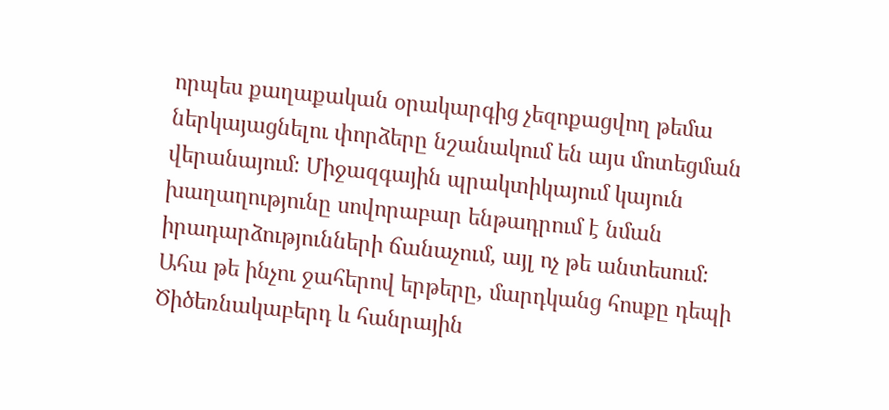որպես քաղաքական օրակարգից չեզոքացվող թեմա ներկայացնելու փորձերը նշանակում են այս մոտեցման վերանայում։ Միջազգային պրակտիկայում կայուն խաղաղությունը սովորաբար ենթադրում է նման իրադարձությունների ճանաչում, այլ ոչ թե անտեսում։ Ահա թե ինչու ջահերով երթերը, մարդկանց հոսքը դեպի Ծիծեռնակաբերդ և հանրային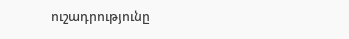ուշադրությունը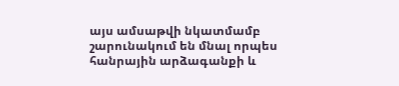այս ամսաթվի նկատմամբ շարունակում են մնալ որպես հանրային արձագանքի և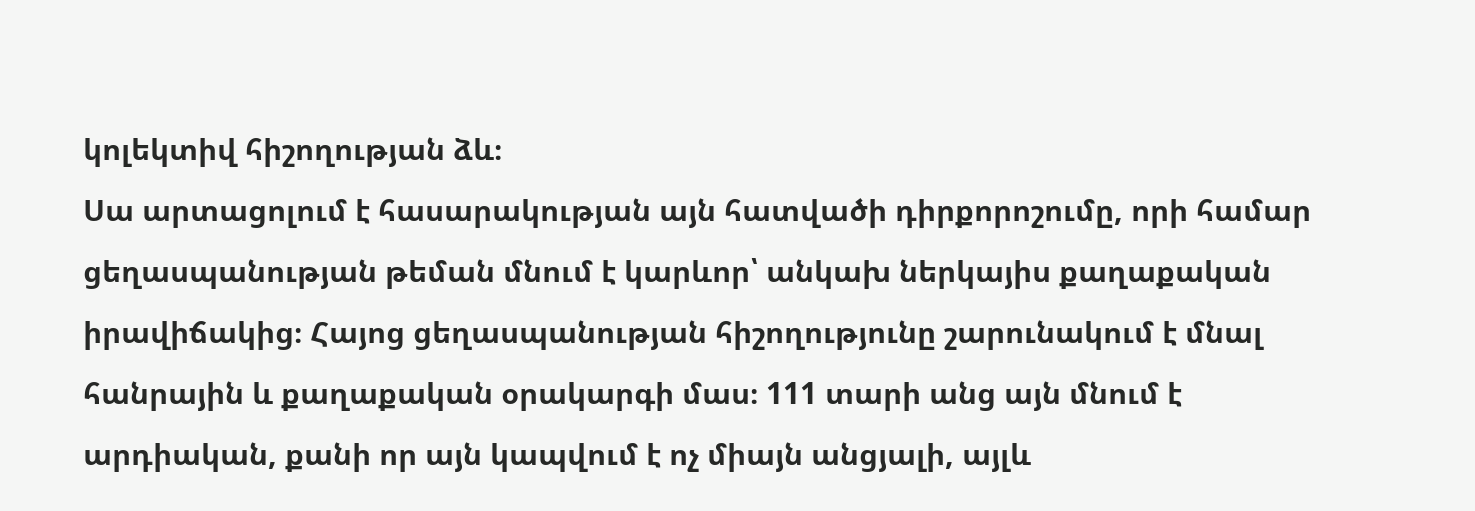կոլեկտիվ հիշողության ձև։
Սա արտացոլում է հասարակության այն հատվածի դիրքորոշումը, որի համար ցեղասպանության թեման մնում է կարևոր՝ անկախ ներկայիս քաղաքական իրավիճակից։ Հայոց ցեղասպանության հիշողությունը շարունակում է մնալ հանրային և քաղաքական օրակարգի մաս։ 111 տարի անց այն մնում է արդիական, քանի որ այն կապվում է ոչ միայն անցյալի, այլև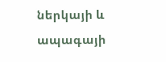ներկայի և ապագայի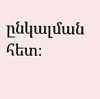ընկալման հետ։